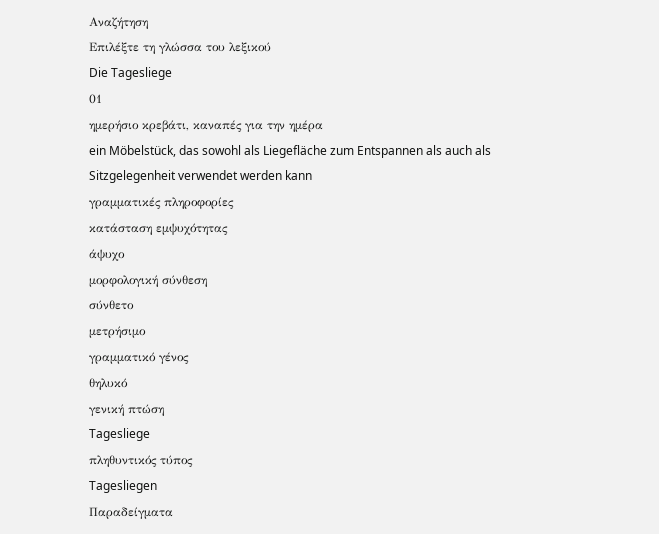Αναζήτηση
Επιλέξτε τη γλώσσα του λεξικού
Die Tagesliege
01
ημερήσιο κρεβάτι, καναπές για την ημέρα
ein Möbelstück, das sowohl als Liegefläche zum Entspannen als auch als Sitzgelegenheit verwendet werden kann
γραμματικές πληροφορίες
κατάσταση εμψυχότητας
άψυχο
μορφολογική σύνθεση
σύνθετο
μετρήσιμο
γραμματικό γένος
θηλυκό
γενική πτώση
Tagesliege
πληθυντικός τύπος
Tagesliegen
Παραδείγματα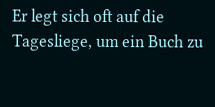Er legt sich oft auf die Tagesliege, um ein Buch zu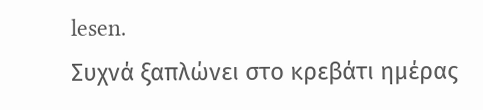lesen.
Συχνά ξαπλώνει στο κρεβάτι ημέρας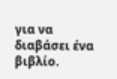για να διαβάσει ένα βιβλίο.